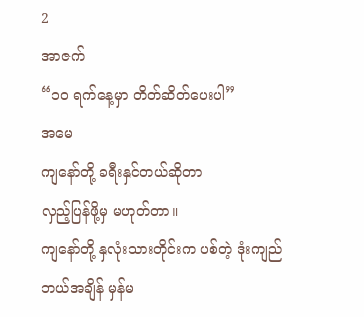2
အာဇက်
“၁၀ ရက်နေ့မှာ တိတ်ဆိတ်ပေးပါ”
အမေ
ကျနော်တို့ ခရီးနှင်တယ်ဆိုတာ
လှည့်ပြန်ဖို့မှ မဟုတ်တာ။
ကျနော်တို့ နှလုံးသားတိုင်းက ပစ်တဲ့ ဒုံးကျည်
ဘယ်အချိန် မှန်မ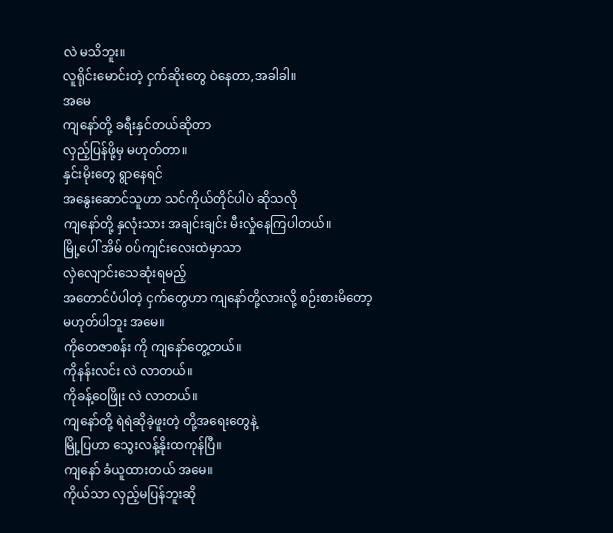လဲ မသိဘူး။
လူရိုင်းမောင်းတဲ့ ငှက်ဆိုးတွေ ဝဲနေတာ,အခါခါ။
အမေ
ကျနော်တို့ ခရီးနှင်တယ်ဆိုတာ
လှည့်ပြန်ဖို့မှ မဟုတ်တာ။
နှင်းမိုးတွေ ရွာနေရင်
အနွေးဆောင်သူဟာ သင်ကိုယ်တိုင်ပါပဲ ဆိုသလို
ကျနော်တို့ နှလုံးသား အချင်းချင်း မီးလှုံနေကြပါတယ်။
မြို့ပေါ် အိမ် ဝပ်ကျင်းလေးထဲမှာသာ
လှဲလျောင်းသေဆုံးရမည့်
အတောင်ပံပါတဲ့ ငှက်တွေဟာ ကျနော်တို့လားလို့ စဉ်းစားမိတော့
မဟုတ်ပါဘူး အမေ။
ကိုတေဇာစန်း ကို ကျနော်တွေ့တယ်။
ကိုနန်းလင်း လဲ လာတယ်။
ကိုခန့်ဝေဖြိုး လဲ လာတယ်။
ကျနော်တို့ ရဲရဲဆိုခဲ့ဖူးတဲ့ တို့အရေးတွေနဲ့
မြို့ပြဟာ သွေးလန့်နိုးထကုန်ပြီ။
ကျနော် ခံယူထားတယ် အမေ။
ကိုယ်သာ လှည့်မပြန်ဘူးဆို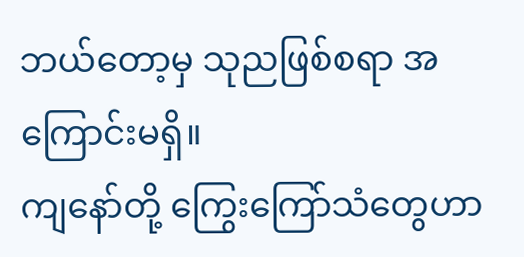ဘယ်တော့မှ သုညဖြစ်စရာ အကြောင်းမရှိ။
ကျနော်တို့ ကြွေးကြော်သံတွေဟာ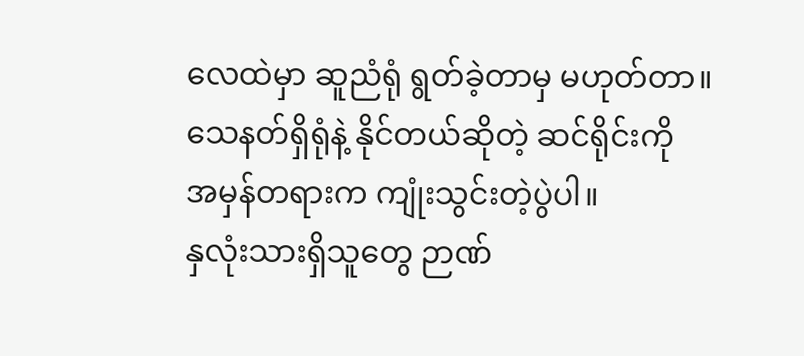လေထဲမှာ ဆူညံရုံ ရွတ်ခဲ့တာမှ မဟုတ်တာ။
သေနတ်ရှိရုံနဲ့ နိုင်တယ်ဆိုတဲ့ ဆင်ရိုင်းကို
အမှန်တရားက ကျုံးသွင်းတဲ့ပွဲပါ။
နှလုံးသားရှိသူတွေ ဉာဏ်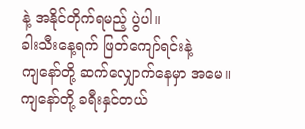နဲ့ အနိုင်တိုက်ရမည့် ပွဲပါ။
ခါးသီးနေ့ရက် ဖြတ်ကျော်ရင်းနဲ့
ကျနော်တို့ ဆက်လျှောက်နေမှာ အမေ။
ကျနော်တို့ ခရီးနှင်တယ်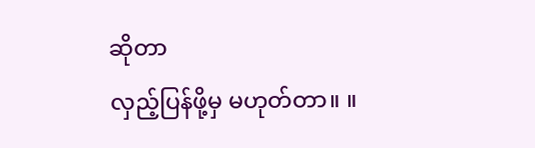ဆိုတာ
လှည့်ပြန်ဖို့မှ မဟုတ်တာ။ ။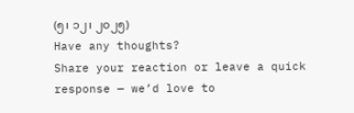(၅၊ ၁၂၊ ၂၀၂၅)
Have any thoughts?
Share your reaction or leave a quick response — we’d love to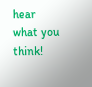hear what you think!